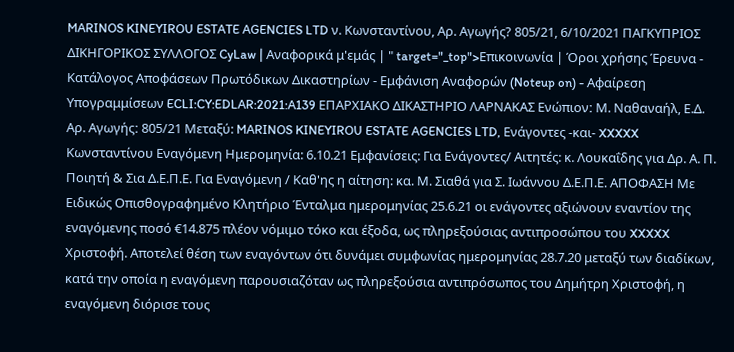MARINOS KINEYIROU ESTATE AGENCIES LTD ν. Κωνσταντίνου, Αρ. Αγωγής? 805/21, 6/10/2021 ΠΑΓΚΥΠΡΙΟΣ ΔΙΚΗΓΟΡΙΚΟΣ ΣΥΛΛΟΓΟΣ CyLaw | Αναφορικά μ'εμάς | " target="_top">Επικοινωνία | Όροι χρήσης Έρευνα - Κατάλογος Αποφάσεων Πρωτόδικων Δικαστηρίων - Εμφάνιση Αναφορών (Noteup on) - Αφαίρεση Υπογραμμίσεων ECLI:CY:EDLAR:2021:A139 ΕΠΑΡΧΙΑΚΟ ΔΙΚΑΣΤΗΡΙΟ ΛΑΡΝΑΚΑΣ Ενώπιονː Μ. Ναθαναήλ, Ε.Δ. Αρ. Αγωγήςː 805/21 Μεταξύ: MARINOS KINEYIROU ESTATE AGENCIES LTD, Ενάγοντες -και- XXXXX Κωνσταντίνου Εναγόμενη Ημερομηνία: 6.10.21 Εμφανίσεις: Για Ενάγοντες/ Αιτητές: κ. Λουκαΐδης για Δρ. Α. Π. Ποιητή & Σια Δ.Ε.Π.Ε. Για Εναγόμενη / Καθ'ης η αίτηση: κα. Μ. Σιαθά για Σ. Ιωάννου Δ.Ε.Π.Ε. ΑΠΟΦΑΣΗ Με Ειδικώς Οπισθογραφημένο Κλητήριο Ένταλμα ημερομηνίας 25.6.21 οι ενάγοντες αξιώνουν εναντίον της εναγόμενης ποσό €14.875 πλέον νόμιμο τόκο και έξοδα, ως πληρεξούσιας αντιπροσώπου του XXXXX Χριστοφή. Αποτελεί θέση των εναγόντων ότι δυνάμει συμφωνίας ημερομηνίας 28.7.20 μεταξύ των διαδίκων, κατά την οποία η εναγόμενη παρουσιαζόταν ως πληρεξούσια αντιπρόσωπος του Δημήτρη Χριστοφή, η εναγόμενη διόρισε τους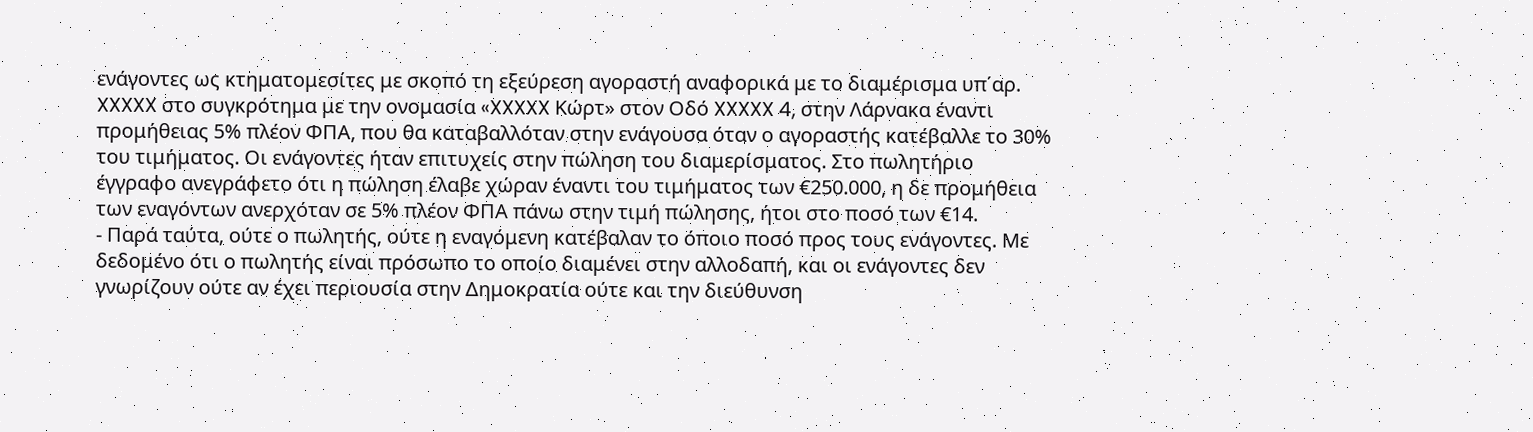ενάγοντες ως κτηματομεσίτες με σκοπό τη εξεύρεση αγοραστή αναφορικά με το διαμέρισμα υπ΄αρ. XXXXX στο συγκρότημα με την ονομασία «XXXXX Κώρτ» στον Οδό XXXXX 4, στην Λάρνακα έναντι προμήθειας 5% πλέον ΦΠΑ, που θα καταβαλλόταν στην ενάγουσα όταν ο αγοραστής κατέβαλλε το 30% του τιμήματος. Οι ενάγοντες ήταν επιτυχείς στην πώληση του διαμερίσματος. Στο πωλητήριο έγγραφο ανεγράφετο ότι η πώληση έλαβε χώραν έναντι του τιμήματος των €250.000, η δε προμήθεια των εναγόντων ανερχόταν σε 5% πλέον ΦΠΑ πάνω στην τιμή πώλησης, ήτοι στο ποσό των €14.
- Παρά ταύτα, ούτε ο πωλητής, ούτε η εναγόμενη κατέβαλαν το όποιο ποσό προς τους ενάγοντες. Με δεδομένο ότι ο πωλητής είναι πρόσωπο το οποίο διαμένει στην αλλοδαπή, και οι ενάγοντες δεν γνωρίζουν ούτε αν έχει περιουσία στην Δημοκρατία ούτε και την διεύθυνση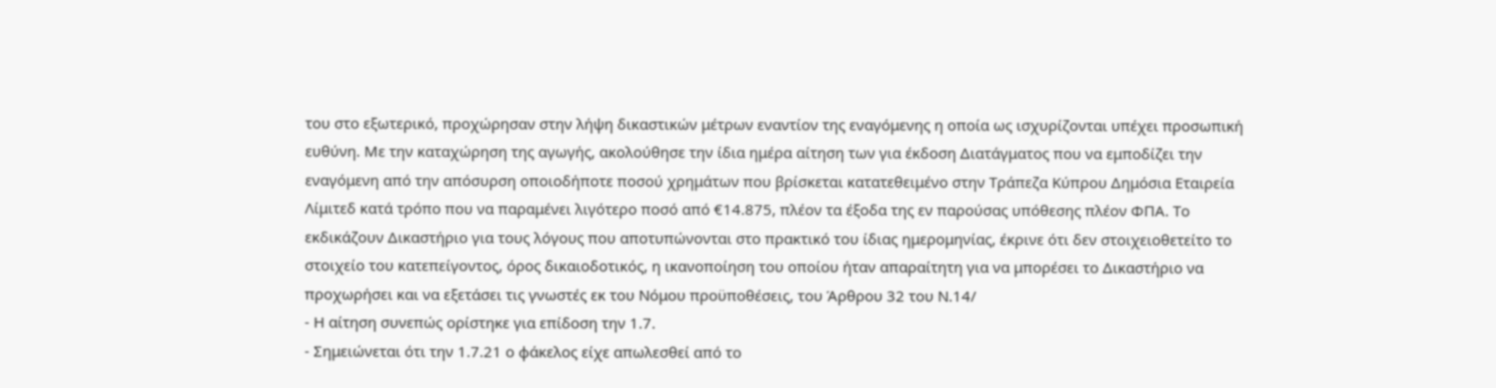του στο εξωτερικό, προχώρησαν στην λήψη δικαστικών μέτρων εναντίον της εναγόμενης η οποία ως ισχυρίζονται υπέχει προσωπική ευθύνη. Με την καταχώρηση της αγωγής, ακολούθησε την ίδια ημέρα αίτηση των για έκδοση Διατάγματος που να εμποδίζει την εναγόμενη από την απόσυρση οποιοδήποτε ποσού χρημάτων που βρίσκεται κατατεθειμένο στην Τράπεζα Κύπρου Δημόσια Εταιρεία Λίμιτεδ κατά τρόπο που να παραμένει λιγότερο ποσό από €14.875, πλέον τα έξοδα της εν παρούσας υπόθεσης πλέον ΦΠΑ. Το εκδικάζουν Δικαστήριο για τους λόγους που αποτυπώνονται στο πρακτικό του ίδιας ημερομηνίας, έκρινε ότι δεν στοιχειοθετείτο το στοιχείο του κατεπείγοντος, όρος δικαιοδοτικός, η ικανοποίηση του οποίου ήταν απαραίτητη για να μπορέσει το Δικαστήριο να προχωρήσει και να εξετάσει τις γνωστές εκ του Νόμου προϋποθέσεις, του Άρθρου 32 του Ν.14/
- Η αίτηση συνεπώς ορίστηκε για επίδοση την 1.7.
- Σημειώνεται ότι την 1.7.21 ο φάκελος είχε απωλεσθεί από το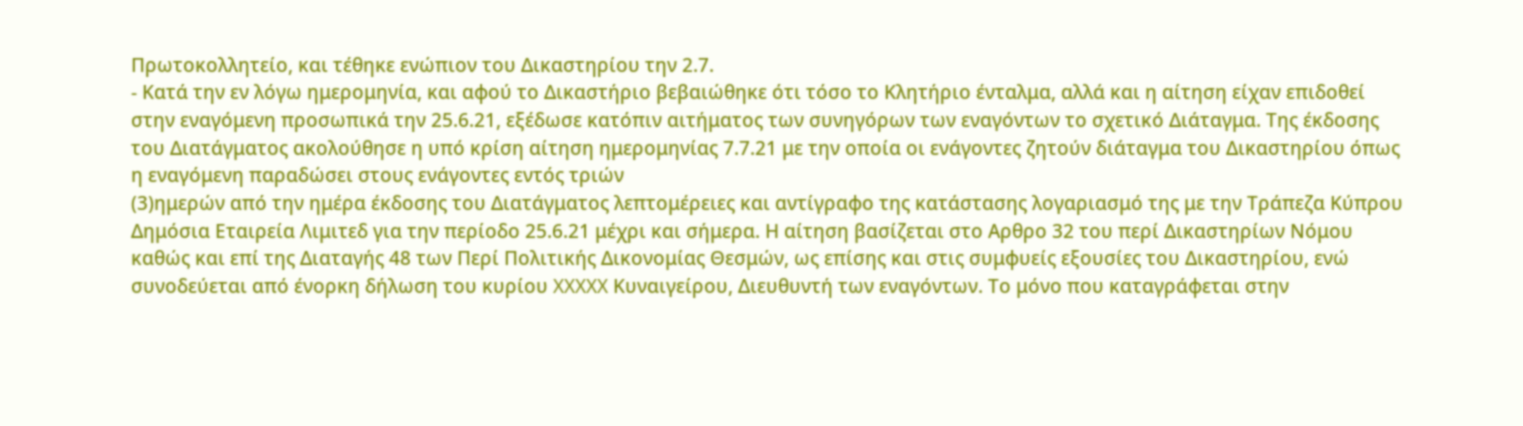Πρωτοκολλητείο, και τέθηκε ενώπιον του Δικαστηρίου την 2.7.
- Κατά την εν λόγω ημερομηνία, και αφού το Δικαστήριο βεβαιώθηκε ότι τόσο το Κλητήριο ένταλμα, αλλά και η αίτηση είχαν επιδοθεί στην εναγόμενη προσωπικά την 25.6.21, εξέδωσε κατόπιν αιτήματος των συνηγόρων των εναγόντων το σχετικό Διάταγμα. Της έκδοσης του Διατάγματος ακολούθησε η υπό κρίση αίτηση ημερομηνίας 7.7.21 με την οποία οι ενάγοντες ζητούν διάταγμα του Δικαστηρίου όπως η εναγόμενη παραδώσει στους ενάγοντες εντός τριών
(3)ημερών από την ημέρα έκδοσης του Διατάγματος λεπτομέρειες και αντίγραφο της κατάστασης λογαριασμό της με την Τράπεζα Κύπρου Δημόσια Εταιρεία Λιμιτεδ για την περίοδο 25.6.21 μέχρι και σήμερα. Η αίτηση βασίζεται στο Αρθρο 32 του περί Δικαστηρίων Νόμου καθώς και επί της Διαταγής 48 των Περί Πολιτικής Δικονομίας Θεσμών, ως επίσης και στις συμφυείς εξουσίες του Δικαστηρίου, ενώ συνοδεύεται από ένορκη δήλωση του κυρίου XXXXX Κυναιγείρου, Διευθυντή των εναγόντων. Το μόνο που καταγράφεται στην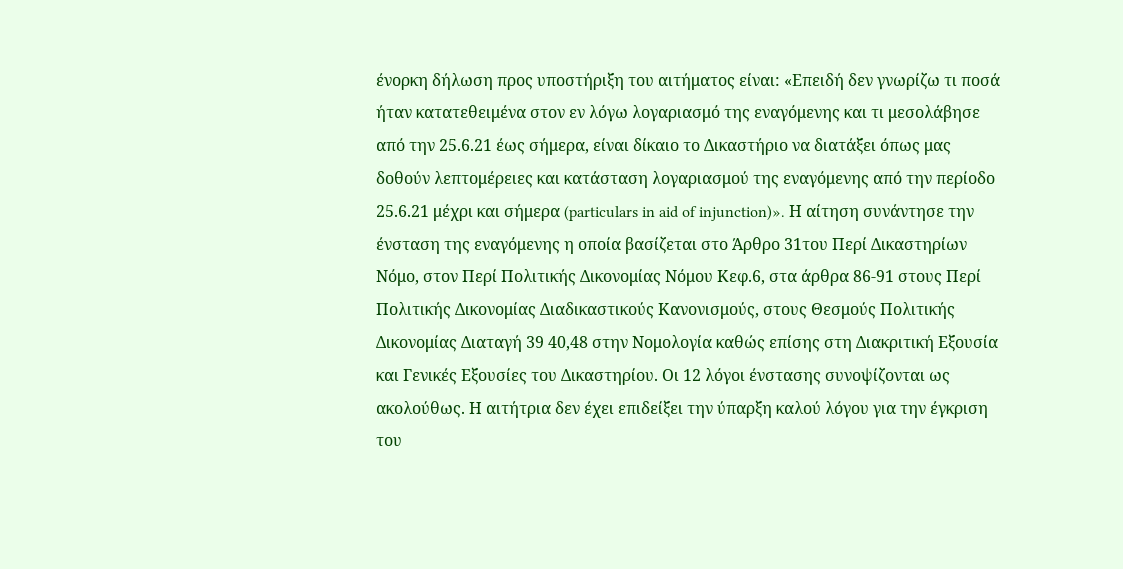ένορκη δήλωση προς υποστήριξη του αιτήματος είναι: «Επειδή δεν γνωρίζω τι ποσά ήταν κατατεθειμένα στον εν λόγω λογαριασμό της εναγόμενης και τι μεσολάβησε από την 25.6.21 έως σήμερα, είναι δίκαιο το Δικαστήριο να διατάξει όπως μας δοθούν λεπτομέρειες και κατάσταση λογαριασμού της εναγόμενης από την περίοδο 25.6.21 μέχρι και σήμερα (particulars in aid of injunction)». Η αίτηση συνάντησε την ένσταση της εναγόμενης η οποία βασίζεται στο Άρθρο 31του Περί Δικαστηρίων Νόμο, στον Περί Πολιτικής Δικονομίας Νόμου Κεφ.6, στα άρθρα 86-91 στους Περί Πολιτικής Δικονομίας Διαδικαστικούς Κανονισμούς, στους Θεσμούς Πολιτικής Δικονομίας Διαταγή 39 40,48 στην Νομολογία καθώς επίσης στη Διακριτική Εξουσία και Γενικές Εξουσίες του Δικαστηρίου. Οι 12 λόγοι ένστασης συνοψίζονται ως ακολούθως. Η αιτήτρια δεν έχει επιδείξει την ύπαρξη καλού λόγου για την έγκριση του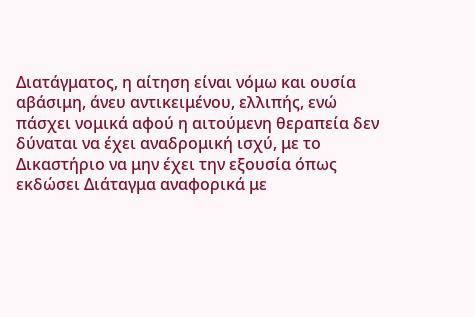Διατάγματος, η αίτηση είναι νόμω και ουσία αβάσιμη, άνευ αντικειμένου, ελλιπής, ενώ πάσχει νομικά αφού η αιτούμενη θεραπεία δεν δύναται να έχει αναδρομική ισχύ, με το Δικαστήριο να μην έχει την εξουσία όπως εκδώσει Διάταγμα αναφορικά με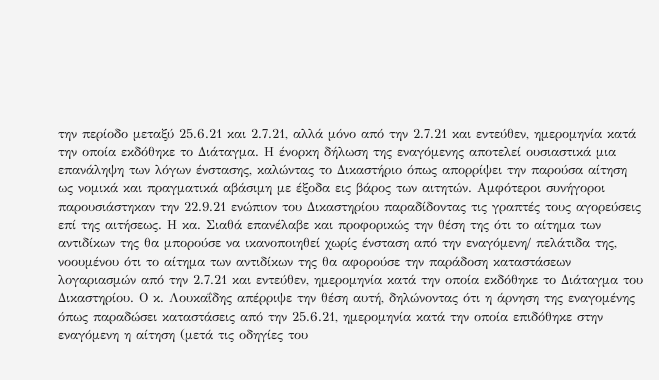την περίοδο μεταξύ 25.6.21 και 2.7.21, αλλά μόνο από την 2.7.21 και εντεύθεν, ημερομηνία κατά την οποία εκδόθηκε το Διάταγμα. Η ένορκη δήλωση της εναγόμενης αποτελεί ουσιαστικά μια επανάληψη των λόγων ένστασης, καλώντας το Δικαστήριο όπως απορρίψει την παρούσα αίτηση ως νομικά και πραγματικά αβάσιμη με έξοδα εις βάρος των αιτητών. Αμφότεροι συνήγοροι παρουσιάστηκαν την 22.9.21 ενώπιον του Δικαστηρίου παραδίδοντας τις γραπτές τους αγορεύσεις επί της αιτήσεως. Η κα. Σιαθά επανέλαβε και προφορικώς την θέση της ότι το αίτημα των αντιδίκων της θα μπορούσε να ικανοποιηθεί χωρίς ένσταση από την εναγόμενη/ πελάτιδα της, νοουμένου ότι το αίτημα των αντιδίκων της θα αφορούσε την παράδοση καταστάσεων λογαριασμών από την 2.7.21 και εντεύθεν, ημερομηνία κατά την οποία εκδόθηκε το Διάταγμα του Δικαστηρίου. Ο κ. Λουκαΐδης απέρριψε την θέση αυτή, δηλώνοντας ότι η άρνηση της εναγομένης όπως παραδώσει καταστάσεις από την 25.6.21, ημερομηνία κατά την οποία επιδόθηκε στην εναγόμενη η αίτηση (μετά τις οδηγίες του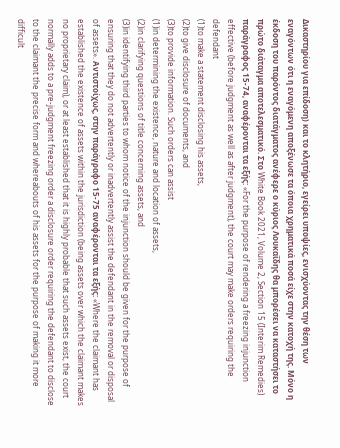Δικαστηρίου για επίδοση) και το κλητήριο, εγείρει υποψίες, ενισχύοντας την θέση των εναγόντων ότι η εναγόμενη αποξένωσε τα όποια χρηματικά ποσά είχε στην κατοχή της. Μόνο η έκδοση του παρόντος διατάγματος ανέφερε ο κύριος Λουκαΐδης θα μπορέσει να καταστήσει το πρώτο διάταγμα αποτελεσματικό. Στο White Book 2021, Volume 2, Section 15 (Interim Remedies) παράγραφος 15-74, αναφέρονται τα εξής: «For the purpose of rendering a freezing injunction effective (before judgment as well as after judgment), the court may make orders requiring the defendant
(1)to make a statement disclosing his assets,
(2)to give disclosure of documents, and
(3)to provide information. Such orders can assist
(1)in determining the existence, nature and location of assets,
(2)in clarifying questions of title concerning assets, and
(3)in identifying third parties to whom notice of the injunction should be given for the purpose of ensuring that they do not advertently or inadvertently assist the defendant in the removal or disposal of assets». Αντιστοίχως, στην παράγραφο 15-75 αναφέρονται τα εξής: «Where the claimant has established the existence of assets within the jurisdiction (being assets over which the claimant makes no proprietary claim), or at least established that it is highly probable that such assets exist, the court normally adds to a pre-judgment freezing order a disclosure order requiring the defendant to disclose to the claimant the precise form and whereabouts of his assets for the purpose of making it more difficult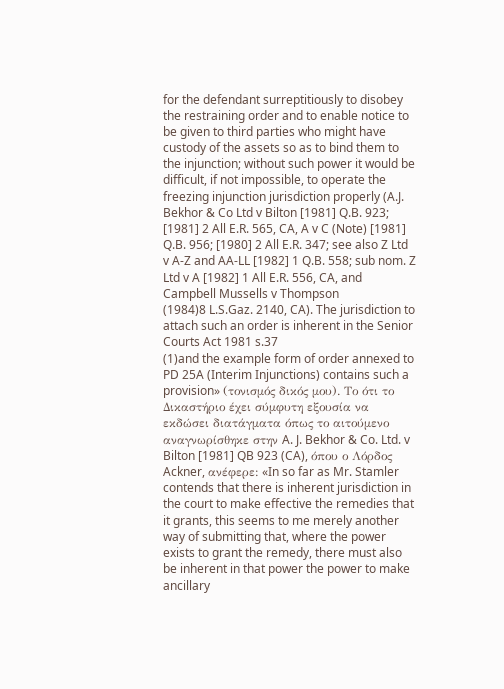for the defendant surreptitiously to disobey the restraining order and to enable notice to be given to third parties who might have custody of the assets so as to bind them to the injunction; without such power it would be difficult, if not impossible, to operate the freezing injunction jurisdiction properly (A.J. Bekhor & Co Ltd v Bilton [1981] Q.B. 923; [1981] 2 All E.R. 565, CA, A v C (Note) [1981] Q.B. 956; [1980] 2 All E.R. 347; see also Z Ltd v A-Z and AA-LL [1982] 1 Q.B. 558; sub nom. Z Ltd v A [1982] 1 All E.R. 556, CA, and Campbell Mussells v Thompson
(1984)8 L.S.Gaz. 2140, CA). The jurisdiction to attach such an order is inherent in the Senior Courts Act 1981 s.37
(1)and the example form of order annexed to PD 25A (Interim Injunctions) contains such a provision» (τονισμός δικός μου). Το ότι το Δικαστήριο έχει σύμφυτη εξουσία να εκδώσει διατάγματα όπως το αιτούμενο αναγνωρίσθηκε στην A. J. Bekhor & Co. Ltd. v Bilton [1981] QB 923 (CA), όπου ο Λόρδος Ackner, ανέφερε: «In so far as Mr. Stamler contends that there is inherent jurisdiction in the court to make effective the remedies that it grants, this seems to me merely another way of submitting that, where the power exists to grant the remedy, there must also be inherent in that power the power to make ancillary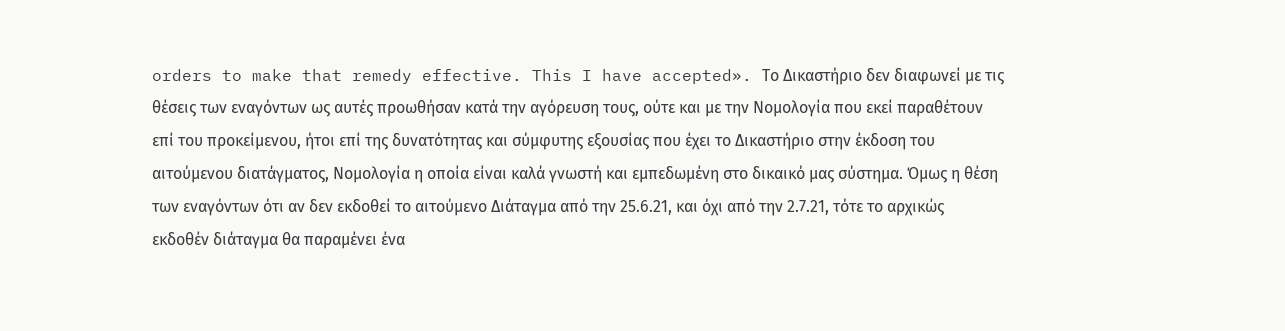orders to make that remedy effective. This I have accepted». Το Δικαστήριο δεν διαφωνεί με τις θέσεις των εναγόντων ως αυτές προωθήσαν κατά την αγόρευση τους, ούτε και με την Νομολογία που εκεί παραθέτουν επί του προκείμενου, ήτοι επί της δυνατότητας και σύμφυτης εξουσίας που έχει το Δικαστήριο στην έκδοση του αιτούμενου διατάγματος, Νομολογία η οποία είναι καλά γνωστή και εμπεδωμένη στο δικαικό μας σύστημα. Όμως η θέση των εναγόντων ότι αν δεν εκδοθεί το αιτούμενο Διάταγμα από την 25.6.21, και όχι από την 2.7.21, τότε το αρχικώς εκδοθέν διάταγμα θα παραμένει ένα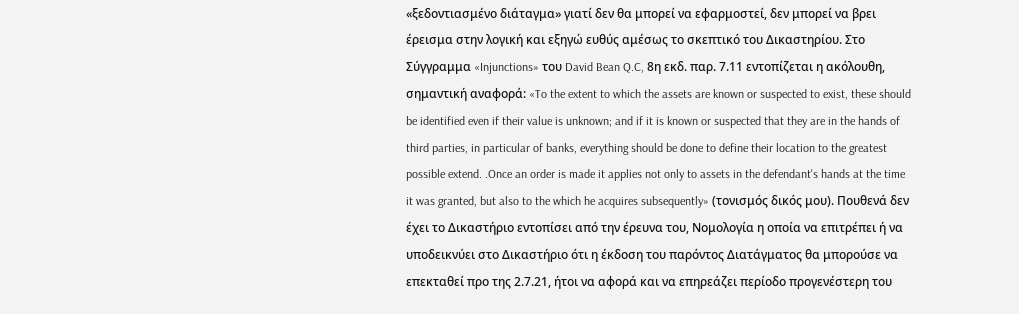«ξεδοντιασμένο διάταγμα» γιατί δεν θα μπορεί να εφαρμοστεί, δεν μπορεί να βρει έρεισμα στην λογική και εξηγώ ευθύς αμέσως το σκεπτικό του Δικαστηρίου. Στο Σύγγραμμα «Injunctions» του David Bean Q.C, 8η εκδ. παρ. 7.11 εντοπίζεται η ακόλουθη, σημαντική αναφορά: «To the extent to which the assets are known or suspected to exist, these should be identified even if their value is unknown; and if it is known or suspected that they are in the hands of third parties, in particular of banks, everything should be done to define their location to the greatest possible extend. .Once an order is made it applies not only to assets in the defendant's hands at the time it was granted, but also to the which he acquires subsequently» (τονισμός δικός μου). Πουθενά δεν έχει το Δικαστήριο εντοπίσει από την έρευνα του, Νομολογία η οποία να επιτρέπει ή να υποδεικνύει στο Δικαστήριο ότι η έκδοση του παρόντος Διατάγματος θα μπορούσε να επεκταθεί προ της 2.7.21, ήτοι να αφορά και να επηρεάζει περίοδο προγενέστερη του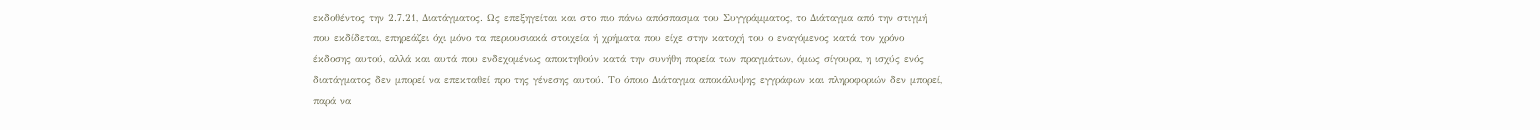εκδοθέντος την 2.7.21, Διατάγματος. Ως επεξηγείται και στο πιο πάνω απόσπασμα του Συγγράμματος, το Διάταγμα από την στιγμή που εκδίδεται, επηρεάζει όχι μόνο τα περιουσιακά στοιχεία ή χρήματα που είχε στην κατοχή του ο εναγόμενος κατά τον χρόνο έκδοσης αυτού, αλλά και αυτά που ενδεχομένως αποκτηθούν κατά την συνήθη πορεία των πραγμάτων, όμως σίγουρα, η ισχύς ενός διατάγματος δεν μπορεί να επεκταθεί προ της γένεσης αυτού. Το όποιο Διάταγμα αποκάλυψης εγγράφων και πληροφοριών δεν μπορεί, παρά να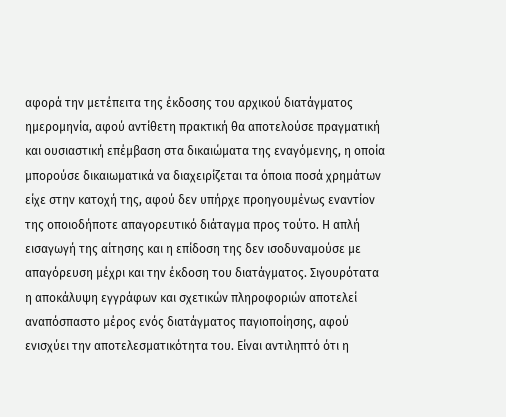αφορά την μετέπειτα της έκδοσης του αρχικού διατάγματος ημερομηνία, αφού αντίθετη πρακτική θα αποτελούσε πραγματική και ουσιαστική επέμβαση στα δικαιώματα της εναγόμενης, η οποία μπορούσε δικαιωματικά να διαχειρίζεται τα όποια ποσά χρημάτων είχε στην κατοχή της, αφού δεν υπήρχε προηγουμένως εναντίον της οποιοδήποτε απαγορευτικό διάταγμα προς τούτο. Η απλή εισαγωγή της αίτησης και η επίδοση της δεν ισοδυναμούσε με απαγόρευση μέχρι και την έκδοση του διατάγματος. Σιγουρότατα η αποκάλυψη εγγράφων και σχετικών πληροφοριών αποτελεί αναπόσπαστο μέρος ενός διατάγματος παγιοποίησης, αφού ενισχύει την αποτελεσματικότητα του. Είναι αντιληπτό ότι η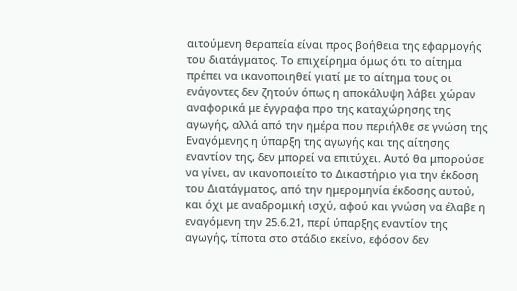αιτούμενη θεραπεία είναι προς βοήθεια της εφαρμογής του διατάγματος. Το επιχείρημα όμως ότι το αίτημα πρέπει να ικανοποιηθεί γιατί με το αίτημα τους οι ενάγοντες δεν ζητούν όπως η αποκάλυψη λάβει χώραν αναφορικά με έγγραφα προ της καταχώρησης της αγωγής, αλλά από την ημέρα που περιήλθε σε γνώση της Εναγόμενης η ύπαρξη της αγωγής και της αίτησης εναντίον της, δεν μπορεί να επιτύχει. Αυτό θα μπορούσε να γίνει, αν ικανοποιείτο το Δικαστήριο για την έκδοση του Διατάγματος, από την ημερομηνία έκδοσης αυτού, και όχι με αναδρομική ισχύ, αφού και γνώση να έλαβε η εναγόμενη την 25.6.21, περί ύπαρξης εναντίον της αγωγής, τίποτα στο στάδιο εκείνο, εφόσον δεν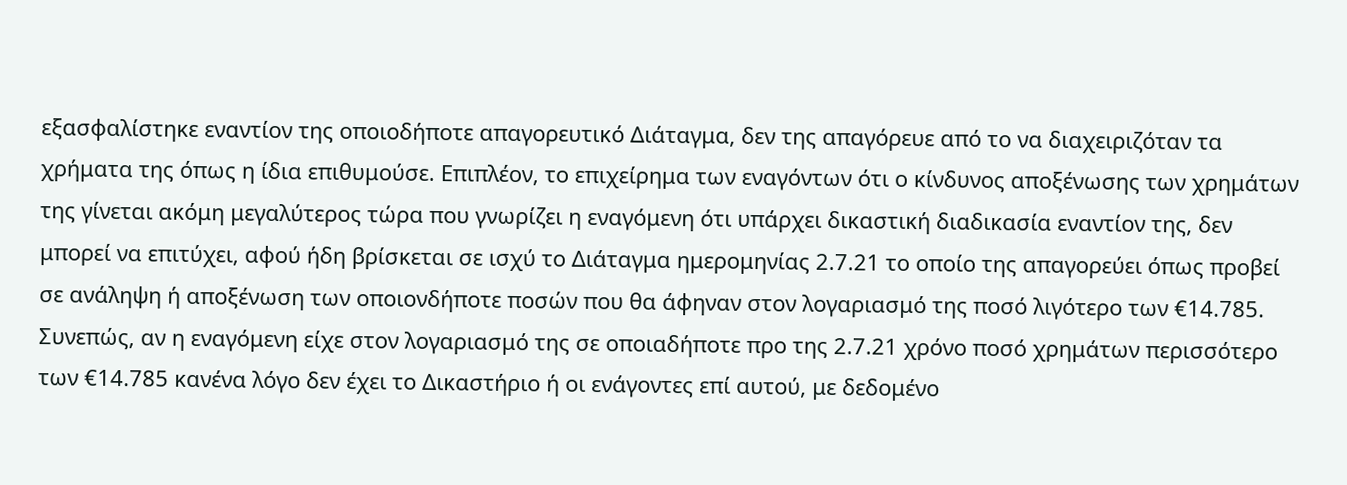εξασφαλίστηκε εναντίον της οποιοδήποτε απαγορευτικό Διάταγμα, δεν της απαγόρευε από το να διαχειριζόταν τα χρήματα της όπως η ίδια επιθυμούσε. Επιπλέον, το επιχείρημα των εναγόντων ότι ο κίνδυνος αποξένωσης των χρημάτων της γίνεται ακόμη μεγαλύτερος τώρα που γνωρίζει η εναγόμενη ότι υπάρχει δικαστική διαδικασία εναντίον της, δεν μπορεί να επιτύχει, αφού ήδη βρίσκεται σε ισχύ το Διάταγμα ημερομηνίας 2.7.21 το οποίο της απαγορεύει όπως προβεί σε ανάληψη ή αποξένωση των οποιονδήποτε ποσών που θα άφηναν στον λογαριασμό της ποσό λιγότερο των €14.785. Συνεπώς, αν η εναγόμενη είχε στον λογαριασμό της σε οποιαδήποτε προ της 2.7.21 χρόνο ποσό χρημάτων περισσότερο των €14.785 κανένα λόγο δεν έχει το Δικαστήριο ή οι ενάγοντες επί αυτού, με δεδομένο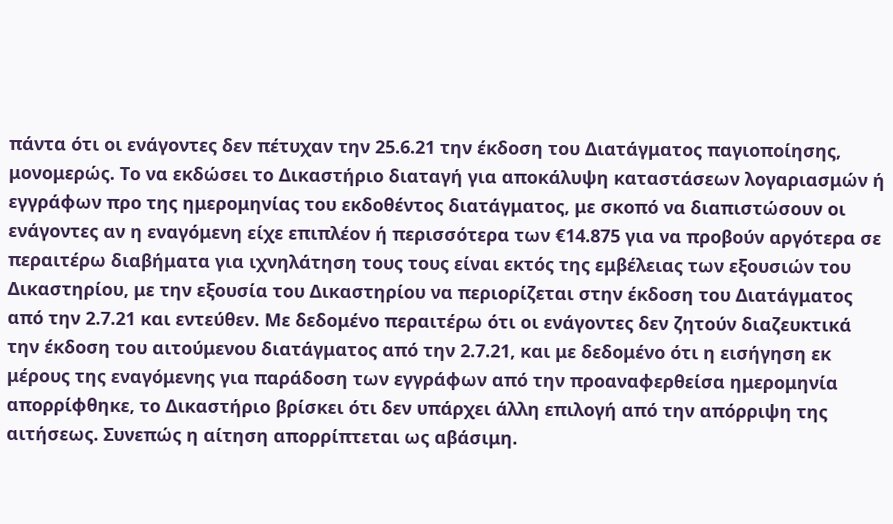πάντα ότι οι ενάγοντες δεν πέτυχαν την 25.6.21 την έκδοση του Διατάγματος παγιοποίησης, μονομερώς. Το να εκδώσει το Δικαστήριο διαταγή για αποκάλυψη καταστάσεων λογαριασμών ή εγγράφων προ της ημερομηνίας του εκδοθέντος διατάγματος, με σκοπό να διαπιστώσουν οι ενάγοντες αν η εναγόμενη είχε επιπλέον ή περισσότερα των €14.875 για να προβούν αργότερα σε περαιτέρω διαβήματα για ιχνηλάτηση τους τους είναι εκτός της εμβέλειας των εξουσιών του Δικαστηρίου, με την εξουσία του Δικαστηρίου να περιορίζεται στην έκδοση του Διατάγματος από την 2.7.21 και εντεύθεν. Με δεδομένο περαιτέρω ότι οι ενάγοντες δεν ζητούν διαζευκτικά την έκδοση του αιτούμενου διατάγματος από την 2.7.21, και με δεδομένο ότι η εισήγηση εκ μέρους της εναγόμενης για παράδοση των εγγράφων από την προαναφερθείσα ημερομηνία απορρίφθηκε, το Δικαστήριο βρίσκει ότι δεν υπάρχει άλλη επιλογή από την απόρριψη της αιτήσεως. Συνεπώς η αίτηση απορρίπτεται ως αβάσιμη.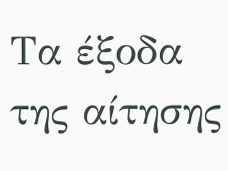Τα έξοδα της αίτησης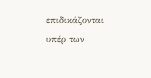επιδικάζονται υπέρ των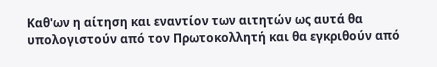Καθ'ων η αίτηση και εναντίον των αιτητών ως αυτά θα υπολογιστούν από τον Πρωτοκολλητή και θα εγκριθούν από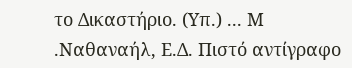το Δικαστήριο. (Υπ.) ... Μ .Ναθαναήλ, Ε.Δ. Πιστό αντίγραφο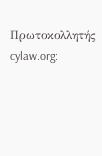Πρωτοκολλητής cylaw.org: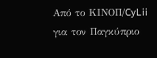Από το ΚΙΝOΠ/CyLii για τον Παγκύπριο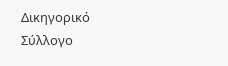Δικηγορικό Σύλλογο